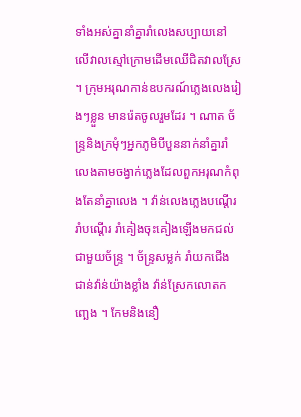ទាំងអស់គ្នានាំគ្នារាំលេងសប្បាយនៅលើវាលស្មៅក្រោមដើមឈើជិតវាលស្រែ ។ ក្រុមអរុណកាន់ឧបករណ៍ភ្លេងលេងរៀងៗខ្លួន មានរ៉េតចូលរួមដែរ ។ ណាត ច័ន្ទ្រនិងក្រមុំៗអ្នកភូមិបីបួននាក់នាំគ្នារាំលេងតាមចង្វាក់ភ្លេងដែលពួកអរុណកំពុងតែនាំគ្នាលេង ។ វ៉ាន់លេងភ្លេងបណ្តើររាំបណ្តើរ រាំគៀងចុះគៀងឡើងមកជល់ជាមួយច័ន្ទ្រ ។ ច័ន្ទ្រសម្លក់ រាំយកជើងជាន់វ៉ាន់យ៉ាងខ្លាំង វ៉ាន់ស្រែកលោតកញ្ឆេង ។ កែមនិងនឿ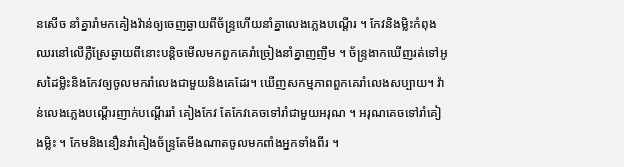នសើច នាំគ្នារាំមកគៀងវ៉ាន់ឲ្យចេញឆ្ងាយពីច័ន្ទ្រហើយនាំគ្នាលេងភ្លេងបណ្តើរ ។ កែវនិងម្លិះកំពុងឈរនៅលើភ្លឺស្រែឆ្ងាយពីនោះបន្តិចមើលមកពួកគេរាំច្រៀងនាំគ្នាញញឹម ។ ច័ន្ទ្រងាកឃើញរត់ទៅអូសដៃម្លិះនិងកែវឲ្យចូលមករាំលេងជាមួយនិងគេដែរ។ ឃើញសកម្មភាពពួកគេរាំលេងសប្បាយ។ វ៉ាន់លេងភ្លេងបណ្តើរញាក់បណ្តើររាំ គៀងកែវ តែកែវគេចទៅរាំជាមួយអរុណ ។ អរុណគេចទៅរាំគៀងម្លិះ ។ កែមនិងនឿនរាំគៀងច័ន្ទ្រតែមីងណាតចូលមកពាំងអ្នកទាំងពីរ ។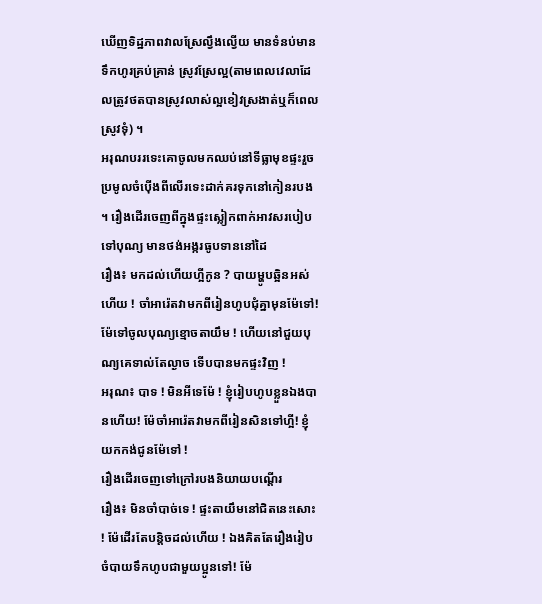ឃើញទិដ្ឋភាពវាលស្រែល្វឹងល្វើយ មានទំនប់មានទឹកហូរគ្រប់គ្រាន់ ស្រូវស្រែល្អ(តាមពេលវេលាដែលត្រូវថតបានស្រូវលាស់ល្អខៀវស្រងាត់ឬក៏ពេលស្រូវទុំ) ។
អរុណបររទេះគោចូលមកឈប់នៅទីធ្លាមុខផ្ទះរួចប្រមូលចំប៉ើងពីលើរទេះដាក់គរទុកនៅកៀនរបង ។ រឿងដើរចេញពីក្នុងផ្ទះស្លៀកពាក់អាវសរបៀបទៅបុណ្យ មានថង់អង្ករធូបទាននៅដៃ
រឿង៖ មកដល់ហើយហ្អីកូន ? បាយម្ហូបឆ្អិនអស់ហើយ ! ចាំអារ៉េតវាមកពីរៀនហូបជុំគ្នាមុនម៉ែទៅ! ម៉ែទៅចូលបុណ្យខ្មោចតាយឹម ! ហើយនៅជួយបុណ្យគេទាល់តែល្ងាច ទើបបានមកផ្ទះវិញ !
អរុណ៖ បាទ ! មិនអីទេម៉ែ ! ខ្ញុំរៀបហូបខ្លួនឯងបានហើយ! ម៉ែចាំអារ៉េតវាមកពីរៀនសិនទៅហ្អី! ខ្ញុំយកកង់ជូនម៉ែទៅ !
រឿងដើរចេញទៅក្រៅរបងនិយាយបណ្តើរ
រឿង៖ មិនចាំបាច់ទេ ! ផ្ទះតាយឹមនៅជិតនេះសោះ ! ម៉ែដើរតែបន្តិចដល់ហើយ ! ឯងគិតតែរឿងរៀបចំបាយទឹកហូបជាមួយប្អូនទៅ! ម៉ែ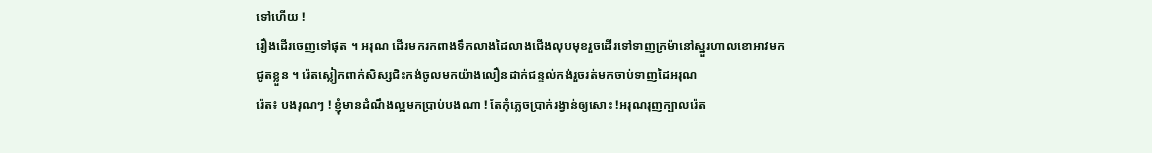ទៅហើយ !
រឿងដើរចេញទៅផុត ។ អរុណ ដើរមករកពាងទឹកលាងដៃលាងជើងលុបមុខរួចដើរទៅទាញក្រម៉ានៅស្នួរហាលខោអាវមកជូតខ្លួន ។ រ៉េតស្លៀកពាក់សិស្សជិះកង់ចូលមកយ៉ាងលឿនដាក់ជន្ទល់កង់រួចរត់មកចាប់ទាញដៃអរុណ
រ៉េត៖ បងរុណៗ ! ខ្ញុំមានដំណឹងល្អមកប្រាប់បងណា ! តែកុំភ្លេចប្រាក់រង្វាន់ឲ្យសោះ !អរុណរុញក្បាលរ៉េត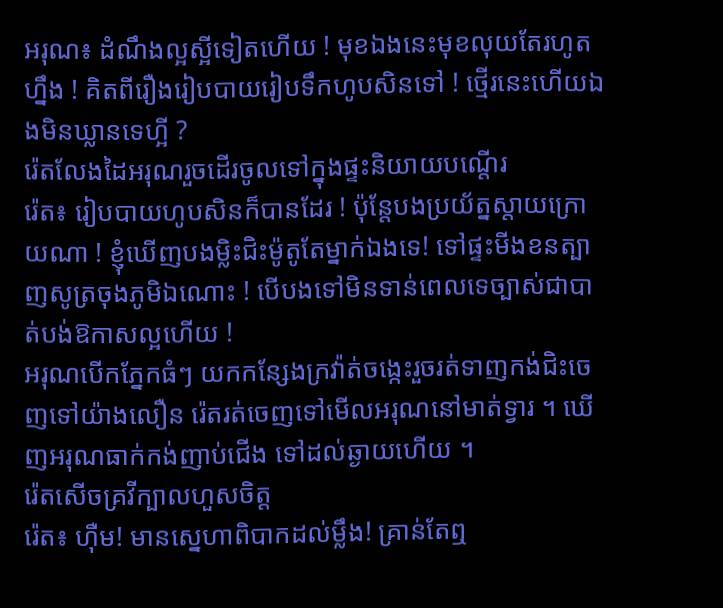អរុណ៖ ដំណឹងល្អស្អីទៀតហើយ ! មុខឯងនេះមុខលុយតែរហូតហ្នឹង ! គិតពីរឿងរៀបបាយរៀបទឹកហូបសិនទៅ ! ថ្មើរនេះហើយឯងមិនឃ្លានទេហ្អី ?
រ៉េតលែងដៃអរុណរួចដើរចូលទៅក្នុងផ្ទះនិយាយបណ្តើរ
រ៉េត៖ រៀបបាយហូបសិនក៏បានដែរ ! ប៉ុន្តែបងប្រយ័ត្នស្តាយក្រោយណា ! ខ្ញុំឃើញបងម្លិះជិះម៉ូតូតែម្នាក់ឯងទេ! ទៅផ្ទះមីងខនត្បាញសូត្រចុងភូមិឯណោះ ! បើបងទៅមិនទាន់ពេលទេច្បាស់ជាបាត់បង់ឱកាសល្អហើយ !
អរុណបើកភ្នែកធំៗ យកកន្សែងក្រវ៉ាត់ចង្កេះរួចរត់ទាញកង់ជិះចេញទៅយ៉ាងលឿន រ៉េតរត់ចេញទៅមើលអរុណនៅមាត់ទ្វារ ។ ឃើញអរុណធាក់កង់ញាប់ជើង ទៅដល់ឆ្ងាយហើយ ។
រ៉េតសើចគ្រវីក្បាលហួសចិត្ត
រ៉េត៖ ហ៊ឺម! មានស្នេហាពិបាកដល់ម្លឹង! គ្រាន់តែឮ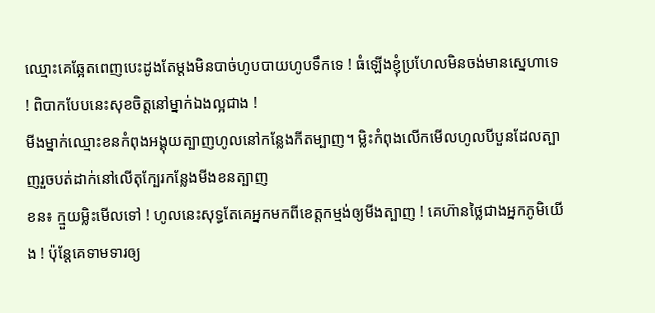ឈ្មោះគេឆ្អែតពេញបេះដូងតែម្តងមិនបាច់ហូបបាយហូបទឹកទេ ! ធំឡើងខ្ញុំប្រហែលមិនចង់មានស្នេហាទេ ! ពិបាកបែបនេះសុខចិត្តនៅម្នាក់ឯងល្អជាង !
មីងម្នាក់ឈ្មោះខនកំពុងអង្គុយត្បាញហូលនៅកន្លែងកីតម្បាញ។ ម្លិះកំពុងលើកមើលហូលបីបួនដែលត្បាញរួចបត់ដាក់នៅលើតុក្បែរកន្លែងមីងខនត្បាញ
ខន៖ ក្មួយម្លិះមើលទៅ ! ហូលនេះសុទ្ធតែគេអ្នកមកពីខេត្តកម្មង់ឲ្យមីងត្បាញ ! គេហ៊ានថ្លៃជាងអ្នកភូមិយើង ! ប៉ុន្តែគេទាមទារឲ្យ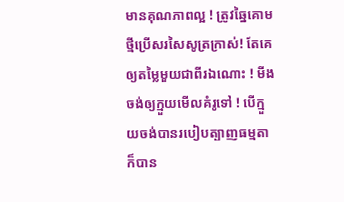មានគុណភាពល្អ ! ត្រូវឆ្នៃគោមថ្មីប្រើសរសៃសូត្រក្រាស់! តែគេឲ្យតម្លៃមួយជាពីរឯណោះ ! មីងចង់ឲ្យក្មួយមើលគំរូទៅ ! បើក្មួយចង់បានរបៀបត្បាញធម្មតាក៏បាន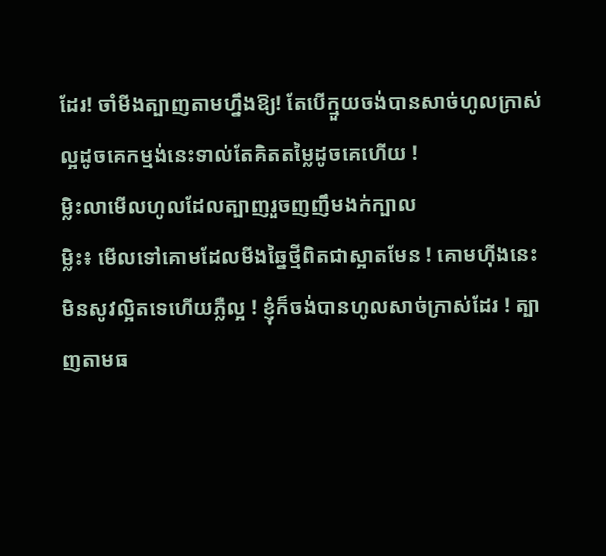ដែរ! ចាំមីងត្បាញតាមហ្នឹងឱ្យ! តែបើក្មួយចង់បានសាច់ហូលក្រាស់ល្អដូចគេកម្មង់នេះទាល់តែគិតតម្លៃដូចគេហើយ !
ម្លិះលាមើលហូលដែលត្បាញរួចញញឹមងក់ក្បាល
ម្លិះ៖ មើលទៅគោមដែលមីងឆ្នៃថ្មីពិតជាស្អាតមែន ! គោមហ៊ីងនេះមិនសូវល្អិតទេហើយភ្លឺល្អ ! ខ្ញុំក៏ចង់បានហូលសាច់ក្រាស់ដែរ ! ត្បាញតាមធ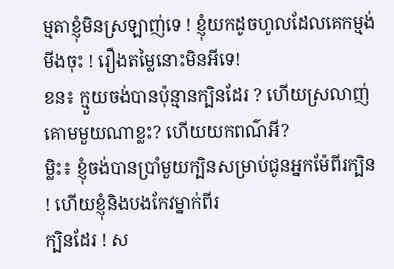ម្មតាខ្ញុំមិនស្រឡាញ់ទេ ! ខ្ញុំយកដូចហូលដែលគេកម្មង់មីងចុះ ! រឿងតម្លៃនោះមិនអីទេ!
ខន៖ ក្មួយចង់បានប៉ុន្មានក្បិនដែរ ? ហើយស្រលាញ់គោមមួយណាខ្លះ? ហើយយកពណ៌អី?
ម្លិះ៖ ខ្ញុំចង់បានប្រាំមួយក្បិនសម្រាប់ជូនអ្នកម៉ែពីរក្បិន ! ហើយខ្ញុំនិងបងកែវម្នាក់ពីរ
ក្បិនដែរ ! ស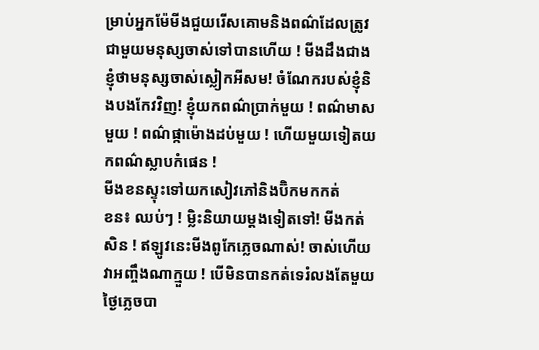ម្រាប់អ្នកម៉ែមីងជួយរើសគោមនិងពណ៌ដែលត្រូវជាមួយមនុស្សចាស់ទៅបានហើយ ! មីងដឹងជាងខ្ញុំថាមនុស្សចាស់ស្លៀកអីសម! ចំណែករបស់ខ្ញុំនិងបងកែវវិញ! ខ្ញុំយកពណ៌ប្រាក់មួយ ! ពណ៌មាសមួយ ! ពណ៌ផ្កាម៉ោងដប់មួយ ! ហើយមួយទៀតយកពណ៌ស្លាបកំផេន !
មីងខនស្ទុះទៅយកសៀវភៅនិងប៊ិកមកកត់
ខន៖ ឈប់ៗ ! ម្លិះនិយាយម្តងទៀតទៅ! មីងកត់សិន ! ឥឡូវនេះមីងពូកែភ្លេចណាស់! ចាស់ហើយវាអញ្ចឹងណាក្មួយ ! បើមិនបានកត់ទេរំលងតែមួយថ្ងៃភ្លេចបា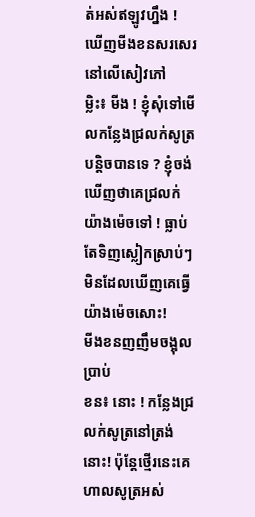ត់អស់ឥឡូវហ្នឹង ! ឃើញមីងខនសរសេរនៅលើសៀវភៅ
ម្លិះ៖ មីង ! ខ្ញុំសុំទៅមើលកន្លែងជ្រលក់សូត្របន្តិចបានទេ ? ខ្ញុំចង់ឃើញថាគេជ្រលក់ យ៉ាងម៉េចទៅ ! ធ្លាប់តែទិញស្លៀកស្រាប់ៗមិនដែលឃើញគេធ្វើយ៉ាងម៉េចសោះ!
មីងខនញញឹមចង្អុលប្រាប់
ខន៖ នោះ ! កន្លែងជ្រលក់សូត្រនៅត្រង់នោះ! ប៉ុន្តែថ្មើរនេះគេហាលសូត្រអស់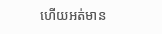ហើយអត់មាន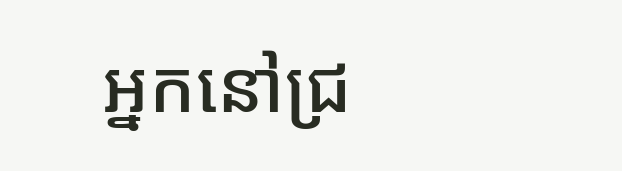អ្នកនៅជ្រ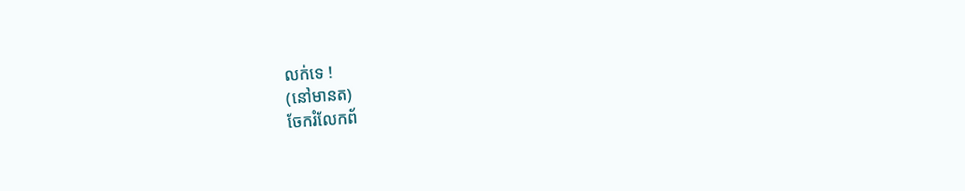លក់ទេ !
(នៅមានត)
ចែករំលែកព័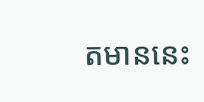តមាននេះ